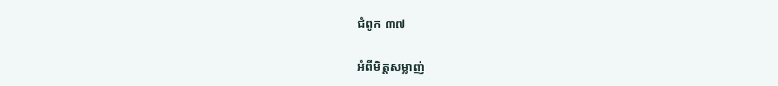ជំពូក ៣៧

អំពីមិត្តសម្លាញ់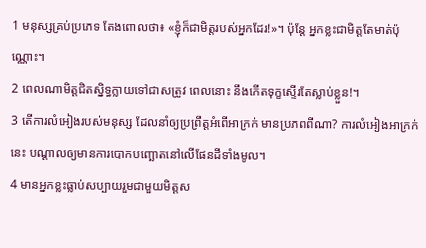1 មនុស្សគ្រប់ប្រភេទ តែងពោលថា៖ «ខ្ញុំក៏ជាមិត្តរបស់អ្នកដែរ!»។ ប៉ុន្តែ អ្នកខ្លះជាមិត្តតែមាត់ប៉ុណ្ណោះ។
2 ពេលណាមិត្តជិតស្និទ្ធក្លាយទៅជាសត្រូវ ពេលនោះ នឹងកើតទុក្ខស្ទើរតែស្លាប់ខ្លួន!។
3 តើការលំអៀងរបស់មនុស្ស ដែលនាំឲ្យប្រព្រឹត្តអំពើអាក្រក់ មានប្រភពពីណា? ការលំអៀងអាក្រក់នេះ បណ្តាលឲ្យមានការបោកបញ្ឆោតនៅលើផែនដីទាំងមូល។
4 មានអ្នកខ្លះធ្លាប់សប្បាយរួមជាមួយមិត្តស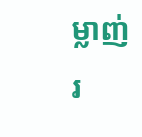ម្លាញ់រ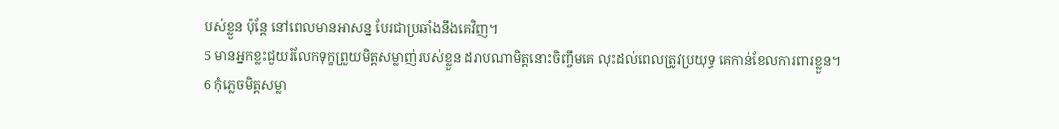បស់ខ្លួន ប៉ុន្តែ នៅពេលមានអាសន្ន បែរជាប្រឆាំងនឹងគេវិញ។
5 មានអ្នកខ្លះជួយរំលែកទុក្ខព្រួយមិត្តសម្លាញ់របស់ខ្លួន ដរាបណាមិត្តនោះចិញ្ចឹមគេ លុះដល់ពេលត្រូវប្រយុទ្ធ គេកាន់ខែលការ‌ពារខ្លួន។
6 កុំភ្លេចមិត្តសម្លា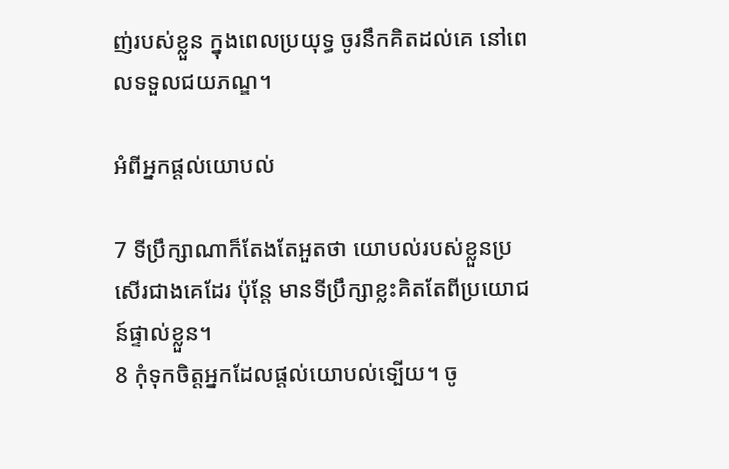ញ់របស់ខ្លួន ក្នុងពេលប្រយុទ្ធ ចូរនឹកគិតដល់គេ នៅពេលទទួលជយភណ្ឌ។

អំពីអ្នកផ្តល់យោបល់

7 ទីប្រឹក្សាណាក៏តែងតែអួតថា យោបល់របស់ខ្លួនប្រសើរជាងគេដែរ ប៉ុន្តែ មានទីប្រឹក្សាខ្លះគិតតែពីប្រយោជន៍ផ្ទាល់ខ្លួន។
8 កុំទុកចិត្តអ្នកដែលផ្តល់យោបល់ទ្បើយ។ ចូ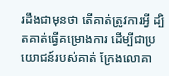រដឹងជាមុនថា តើគាត់ត្រូវការអ្វី ដ្បិតគាត់ធ្វើគម្រោង‌ការ ដើម្បីជាប្រយោជន៍របស់គាត់ ក្រែងលោគា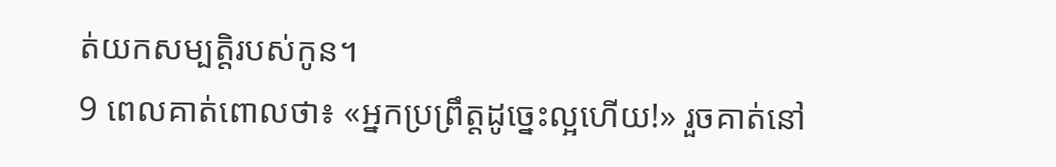ត់យកសម្បត្តិរបស់កូន។
9 ពេលគាត់ពោលថា៖ «អ្នកប្រព្រឹត្តដូច្នេះល្អហើយ!» រួចគាត់នៅ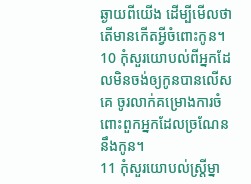ឆ្ងាយពីយើង ដើម្បីមើលថា តើមានកើតអ្វីចំពោះកូន។
10 កុំសួរយោបល់ពីអ្នកដែលមិនចង់ឲ្យកូនបានលើសគេ ចូរលាក់គម្រោង‌ការចំពោះពួកអ្នកដែលច្រណែននឹងកូន។
11 កុំសួរយោបល់ស្រ្តីម្នា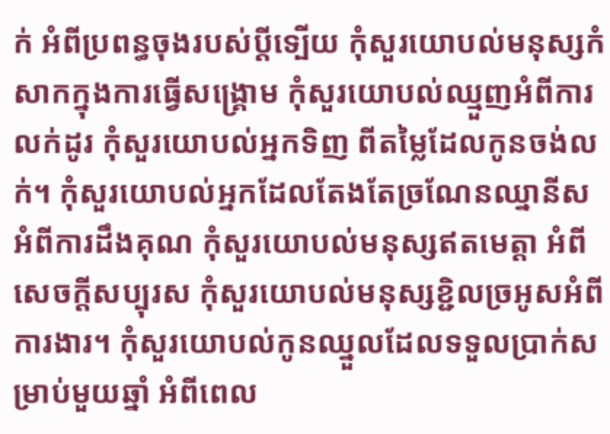ក់ អំពីប្រពន្ធចុងរបស់ប្តីទ្បើយ កុំសួរយោបល់មនុស្សកំសាកក្នុងការធ្វើសង្គ្រោម កុំសួរយោបល់ឈ្មួញអំពីការលក់ដូរ កុំសួរយោបល់អ្នកទិញ ពីតម្លៃដែលកូនចង់លក់។ កុំសួរយោបល់អ្នកដែលតែងតែច្រណែនឈ្នានីស អំពីការដឹងគុណ កុំសួរយោបល់មនុស្សឥតមេត្តា អំពីសេចក្តីសប្បុរស កុំសួរយោបល់មនុស្សខ្ជិលច្រអូសអំពីការងារ។ កុំសួរយោបល់កូនឈ្នួលដែលទទួលប្រាក់សម្រាប់មួយឆ្នាំ អំពីពេល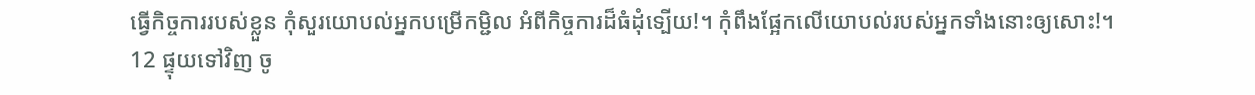ធ្វើកិច្ច‌ការរបស់ខ្លួន កុំសួរយោបល់អ្នកបម្រើកម្ជិល អំពីកិច្ច‌ការដ៏ធំដុំទ្បើយ!។ កុំពឹងផ្អែកលើយោបល់របស់អ្នកទាំងនោះឲ្យសោះ!។
12 ផ្ទុយទៅវិញ ចូ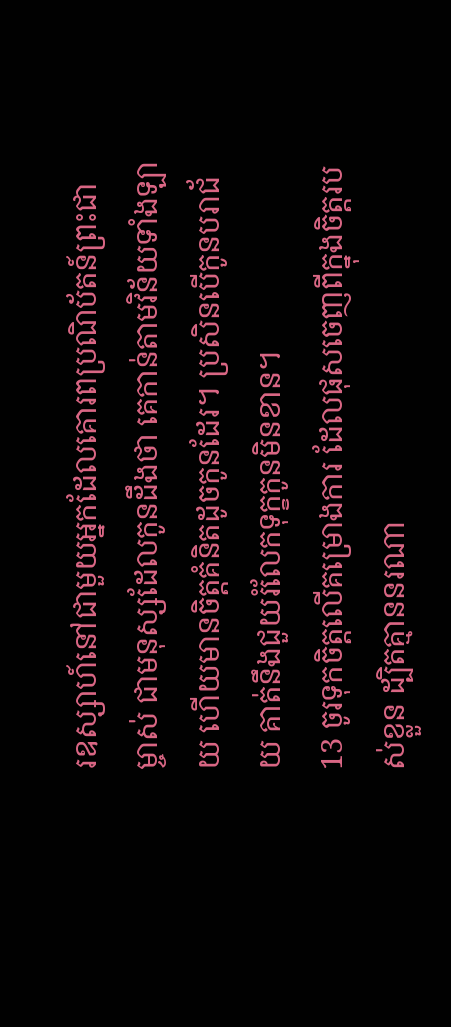រឧស្សាហ៍នៅជាមួយអ្នកដែលគោរពប្រណិប័តន៍ព្រះ‌ជាម្ចាស់ ជាមនុស្សដែលកូនដឹងថា គេកាន់តាមវិន័យទាំង‌ឡាយ ហើយមានចិត្តគំនិតដូចកូនដែរ។ ប្រសិនបើកូនបរា‌ជ័យ គាត់នឹងជួយរំលែកទុក្ខកូនមិនខាន។
13 ចូរទុកចិត្តលើគម្រោងការ ដែលផុសចេញពីក្នុងចិត្តរបស់ខ្លួន ដ្បិតគ្មាននរណា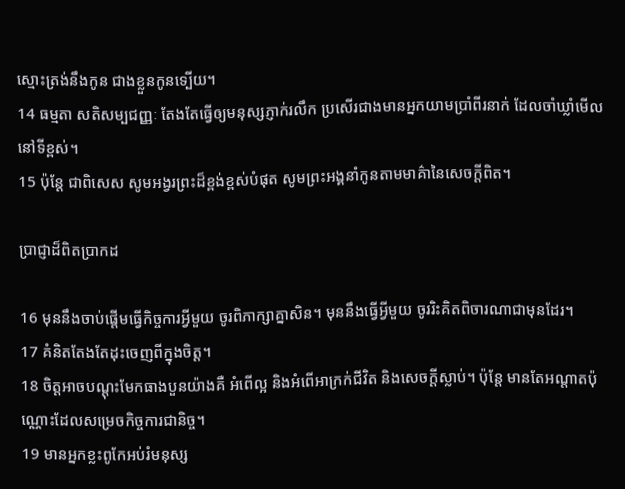ស្មោះ‌ត្រង់នឹងកូន ជាងខ្លួនកូនទ្បើយ។
14 ធម្មតា សតិសម្បជញ្ញៈ តែងតែធ្វើឲ្យមនុស្សភ្ញាក់រលឹក ប្រសើរជាងមានអ្នកយាមប្រាំពីរនាក់ ដែលចាំឃ្លាំមើលនៅទីខ្ពស់។
15 ប៉ុន្តែ ជាពិសេស សូមអង្វរព្រះដ៏ខ្ពង់ខ្ពស់បំផុត សូមព្រះ‌អង្គនាំកូនតាមមាគ៌ានៃសេចក្តីពិត។

ប្រាជ្ញាដ៏ពិតប្រាកដ

16 មុននឹងចាប់ផ្តើមធ្វើកិច្ច‌ការអ្វីមួយ ចូរពិភាក្សាគ្នាសិន។ មុននឹងធ្វើអ្វីមួយ ចូររិះគិតពិចារណាជាមុនដែរ។
17 គំនិតតែងតែដុះចេញពីក្នុងចិត្ត។
18 ចិត្តអាចបណ្តុះមែកធាងបួនយ៉ាងគឺ អំពើល្អ និងអំពើអាក្រក់ជីវិត និងសេចក្តីស្លាប់។ ប៉ុន្តែ មានតែអណ្តាតប៉ុណ្ណោះដែលសម្រេចកិច្ច‌ការជា‌និច្ច។
19 មានអ្នកខ្លះពូកែអប់រំមនុស្ស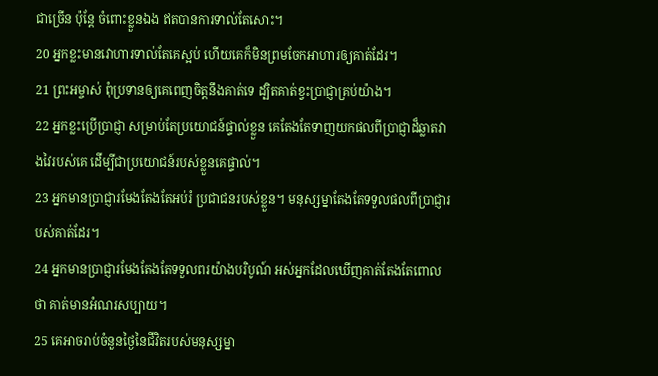ជាច្រើន ប៉ុន្តែ ចំពោះខ្លួនឯង ឥតបានការទាល់តែសោះ។
20 អ្នកខ្លះមានវោហារទាល់តែគេស្អប់ ហើយគេក៏មិនព្រមចែកអាហារឲ្យគាត់ដែរ។
21 ព្រះ‌អម្ចាស់ ពុំប្រទានឲ្យគេពេញចិត្តនឹងគាត់ទេ ដ្បិតគាត់ខ្វះប្រាជ្ញាគ្រប់យ៉ាង។
22 អ្នកខ្លះប្រើប្រាជ្ញា សម្រាប់តែប្រយោជន៍ផ្ទាល់ខ្លួន គេតែងតែទាញយកផលពីប្រាជ្ញាដ៏ឆ្លាតវាងវៃរបស់គេ ដើម្បីជាប្រយោជន៍របស់ខ្លួនគេផ្ទាល់។
23 អ្នកមានប្រាជ្ញារមែងតែងតែអប់រំ ប្រជាជនរបស់ខ្លួន។ មនុស្សម្នាតែងតែទទួលផលពីប្រាជ្ញារបស់គាត់ដែរ។
24 អ្នកមានប្រាជ្ញារមែងតែងតែទទួលពរយ៉ាងបរិបូណ៍ អស់អ្នកដែលឃើញគាត់តែងតែពោលថា គាត់មានអំណរសប្បាយ។
25 គេអាចរាប់ចំនួនថ្ងៃនៃជីវិតរបស់មនុស្សម្នា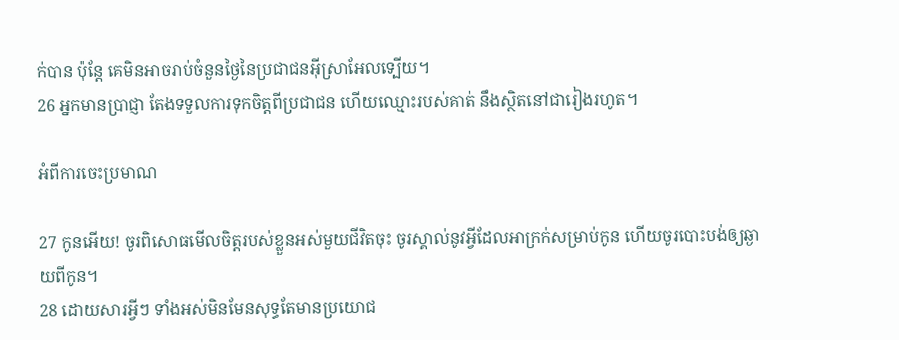ក់បាន ប៉ុន្តែ គេមិនអាចរាប់ចំនួនថ្ងៃនៃប្រជាជនអ៊ីស្រា‌អែលទ្បើយ។
26 អ្នកមានប្រាជ្ញា តែងទទួលការទុកចិត្តពីប្រជាជន ហើយឈ្មោះរបស់គាត់ នឹងស្ថិតនៅជារៀងរហូត។

អំពីការចេះប្រមាណ

27 កូនអើយ! ចូរពិសោធមើលចិត្តរបស់ខ្លួនអស់មួយជីវិតចុះ ចូរស្គាល់នូវអ្វីដែលអាក្រក់សម្រាប់កូន ហើយចូរបោះបង់ឲ្យឆ្ងាយពីកូន។
28 ដោយសារអ្វីៗ ទាំងអស់មិន‌មែនសុទ្ធតែមានប្រយោជ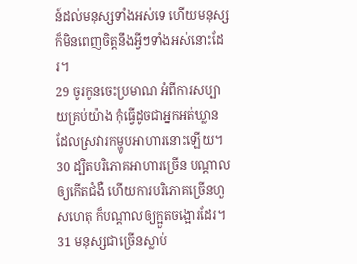ន៍ដល់មនុស្សទាំងអស់ទេ ហើយមនុស្សក៏មិនពេញចិត្តនឹងអ្វីៗទាំងអស់នោះដែរ។
29 ចូរកូនចេះប្រមាណ អំពីការសប្បាយគ្រប់យ៉ាង កុំធ្វើដូចជាអ្នកអត់ឃ្លាន ដែលស្រវារកម្ហូបអាហារនោះឡើយ។
30 ដ្បិតបរិភោគអាហារច្រើន បណ្តាលឲ្យកើតជំងឺ ហើយការបរិភោគច្រើនហួសហេតុ ក៏បណ្តាលឲ្យក្អួតចង្អោរដែរ។
31 មនុស្សជាច្រើនស្លាប់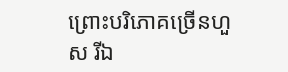ព្រោះបរិភោគច្រើនហួស រីឯ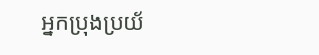អ្នកប្រុងប្រយ័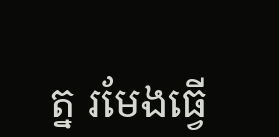ត្ន រមែងធ្វើ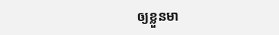ឲ្យខ្លួនមា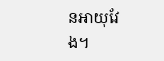នអាយុវែង។